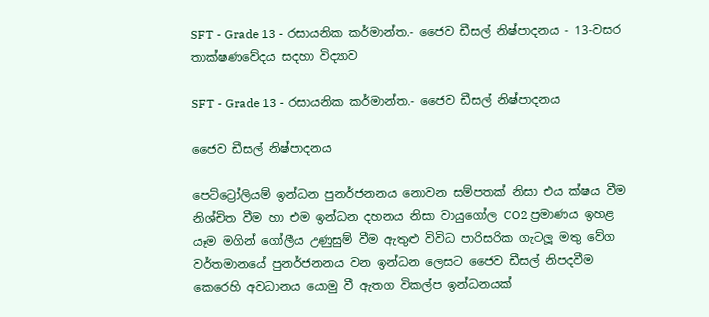SFT - Grade 13 - රසායනික කර්මාන්ත.- ජෛව ඩීසල් නිෂ්පාදනය - 13-වසර තාක්ෂණවේදය සදහා විද්‍යාව

SFT - Grade 13 - රසායනික කර්මාන්ත.- ජෛව ඩීසල් නිෂ්පාදනය

ජෛව ඩීසල් නිෂ්පාදනය

පෙට්ට්‍රෝලියම් ඉන්ධන පුනර්ජනනය නොවන සම්පතක් නිසා එය ක්ෂය වීම නිශ්චිත වීම හා එම ඉන්ධන දහනය නිසා වායුගෝල CO2 ප්‍රමාණය ඉහළ යෑම මගින් ගෝලීය උණුසුම් වීම ඇතුළු විවිධ පාරිසරික ගැටලූ මතු වේග වර්තමානයේ පුනර්ජනනය වන ඉන්ධන ලෙසට ජෛව ඩීසල් නිපදවීම කෙරෙහි අවධානය යොමු වී ඇතග විකල්ප ඉන්ධනයක්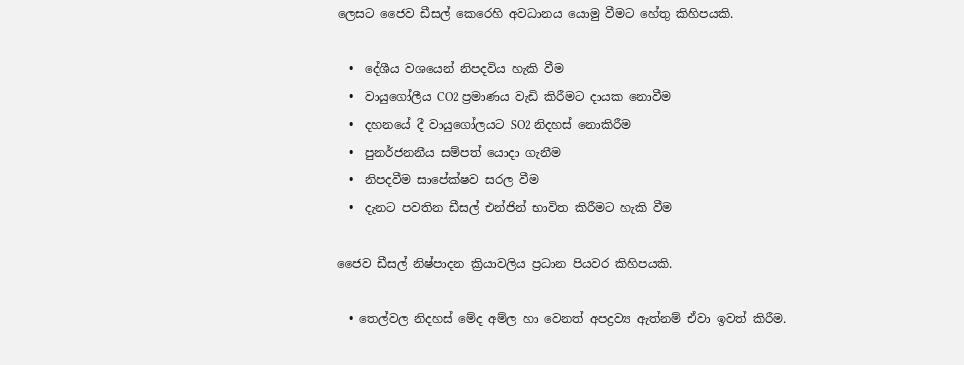ලෙසට ජෛව ඩීසල් කෙරෙහි අවධානය යොමු වීමට හේතු කිහිපයකි.

  •  දේශීය වශයෙන් නිපදවිය හැකි වීම
  •  වායුගෝලීය CO2 ප්‍රමාණය වැඩි කිරීමට දායක නොවීම
  •  දහනයේ දී වායුගෝලයට SO2 නිදහස් නොකිරීම
  •  පුනර්ජනනීය සම්පත් යොදා ගැනීම
  •  නිපදවීම සාපේක්ෂව සරල වීම
  •  දැනට පවතින ඩීසල් එන්ජින් භාවිත කිරීමට හැකි වීම

ජෛව ඩීසල් නිෂ්පාදන ක්‍රියාවලිය ප්‍රධාන පියවර කිහිපයකි.

  • තෙල්වල නිදහස් මේද අම්ල හා වෙනත් අපද්‍රව්‍ය ඇත්නම් ඒවා ඉවත් කිරීම.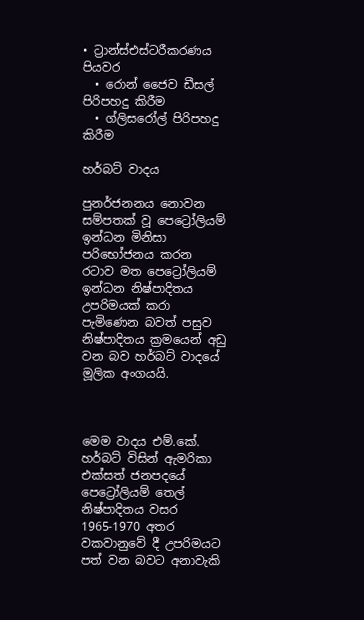• ට්‍රාන්ස්එස්ටරීකරණය පියවර
  • රොන් ජෛව ඩීසල් පිරිපහදු කිරීම
  • ග්ලිසරෝල් පිරිපහදු කිරීම

හර්බට් වාදය

පුනර්ජනනය නොවන සම්පතක් වූ පෙට්‍රෝලියම් ඉන්ධන මිනිසා පරිභෝජනය කරන රටාව මත පෙට්‍රෝලියම් ඉන්ධන නිෂ්පාදිතය උපරිමයක් කරා පැමිණෙන බවත් පසුව නිෂ්පාදිතය ක්‍රමයෙන් අඩු වන බව හර්බට් වාදයේ මූලික අංගයයි.



මෙම වාදය එම්.කේ. හර්බට් විසින් ඇමරිකා එක්සත් ජනපදයේ පෙට්‍රෝලියම් තෙල් නිෂ්පාදිතය වසර 1965-1970 අතර වකවානුවේ දී උපරිමයට පත් වන බවට අනාවැකි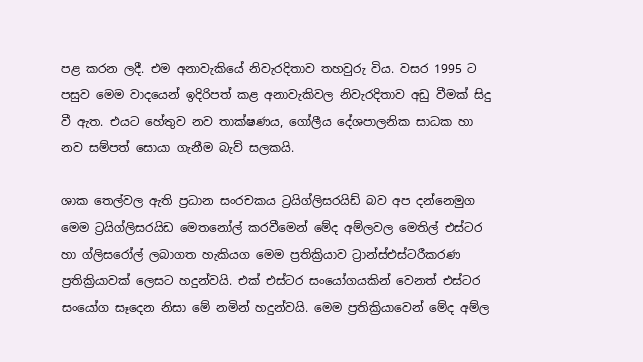පළ කරන ලදී. එම අනාවැකියේ නිවැරදිතාව තහවුරු විය. වසර 1995 ට පසුව මෙම වාදයෙන් ඉදිරිපත් කළ අනාවැකිවල නිවැරදිතාව අඩු වීමක් සිදු වී ඇත. එයට හේතුව නව තාක්ෂණය, ගෝලීය දේශපාලනික සාධක හා නව සම්පත් සොයා ගැනීම බැව් සලකයි.

ශාක තෙල්වල ඇති ප්‍රධාන සංරචකය ට්‍රයිග්ලිසරයිඩ් බව අප දන්නෙමුග මෙම ට්‍රයිග්ලිසරයිඩ මෙතනෝල් කරවීමෙන් මේද අම්ලවල මෙතිල් එස්ටර හා ග්ලිසරෝල් ලබාගත හැකියග මෙම ප්‍රතික්‍රියාව ට්‍රාන්ස්එස්ටරීකරණ ප්‍රතික්‍රියාවක් ලෙසට හදුන්වයි. එක් එස්ටර සංයෝගයකින් වෙනත් එස්ටර සංයෝග සෑදෙන නිසා මේ නමින් හදුන්වයි. මෙම ප්‍රතික්‍රියාවෙන් මේද අම්ල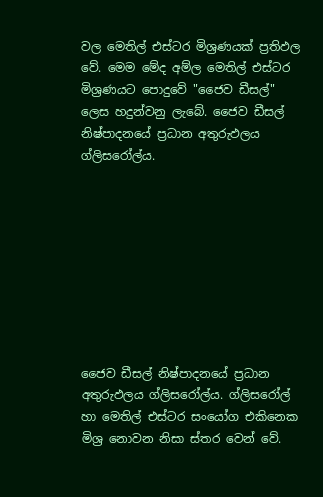වල මෙතිල් එස්ටර මිශ්‍රණයක් ප්‍රතිඵල වේ. මෙම මේද අම්ල මෙතිල් එස්ටර මිශ්‍රණයට පොදුවේ "ජෛව ඩීසල්" ලෙස හදුන්වනු ලැබේ. ජෛව ඩීසල් නිෂ්පාදනයේ ප්‍රධාන අතුරුඵලය ග්ලිසරෝල්ය.









ජෛව ඩීසල් නිෂ්පාදනයේ ප්‍රධාන අතුරුඵලය ග්ලිසරෝල්ය. ග්ලිසරෝල් හා මෙතිල් එස්ටර සංයෝග එකිනෙක මිශ්‍ර නොවන නිසා ස්තර වෙන් වේ.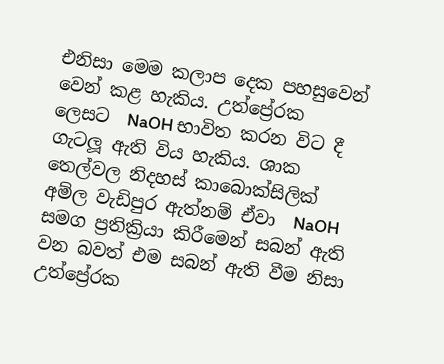එනිසා මෙම කලාප දෙක පහසුවෙන් වෙන් කළ හැකිය. උත්ප්‍රේරක ලෙසට  NaOH භාවිත කරන විට දී ගැටලූ ඇති විය හැකිය. ශාක තෙල්වල නිදහස් කාබොක්සිලික් අම්ල වැඩිපුර ඇත්නම් ඒවා  NaOH සමග ප්‍රතික්‍රියා කිරීමෙන් සබන් ඇති වන බවත් එම සබන් ඇති වීම නිසා උත්ප්‍රේරක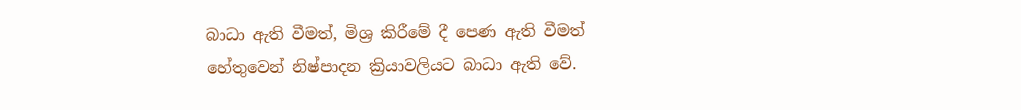බාධා ඇති වීමත්, මිශ්‍ර කිරීමේ දී පෙණ ඇති වීමත් හේතුවෙන් නිෂ්පාදන ක්‍රියාවලියට බාධා ඇති වේ.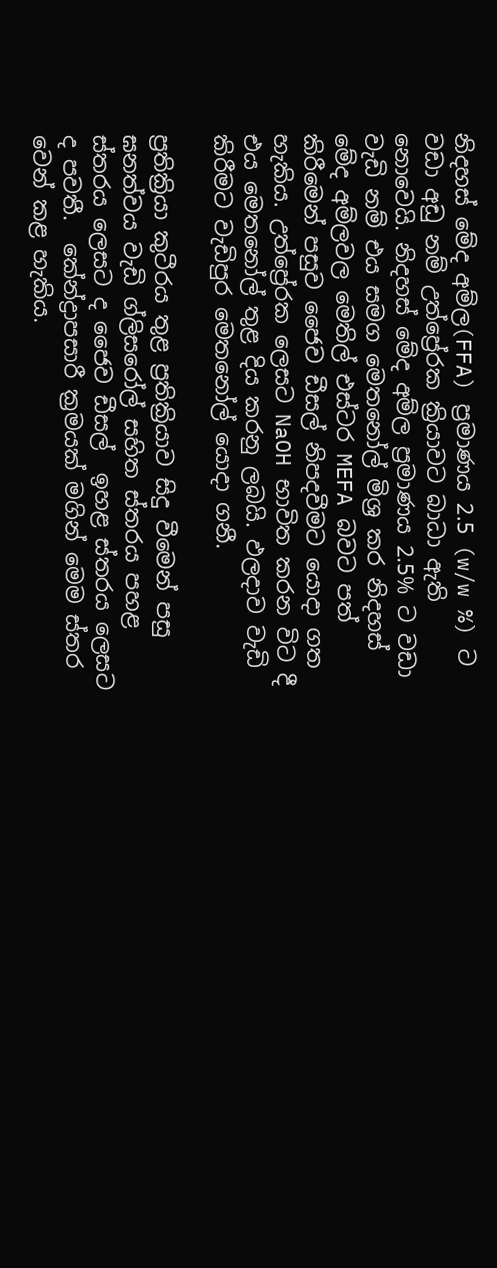නිදහස් මේද අම්ල(FFA) ප්‍රමාණය 2.5 (w/w %) ට වඩා අඩු නම් උත්ප්‍රේරක ක්‍රියාවට බාධා ඇති නොවෙයි. නිදහස් මේද අම්ල ප්‍රමාණය 2.5% ට වඩා වැඩි නම් එය සමග මෙතනෝල් මිශ්‍ර කර නිදහස් මේද අම්ලවල මෙතිල් එස්ටර MEFA බවට පත් කිරීමෙන් පසුව ජෛව ඩීසල් නිපදවීමට යොදා ගත හැකිය. උත්ප්‍රේරක ලෙසට NaOH භාවිත කරන විට දී එය මෙතනෝල් තුළ දිය කරනු ලබයි. ඵලදාව වැඩි කිරීමට වැඩිපුර මෙතනෝල් යොදා ගනී.

ප්‍රතික්‍රියා කුටීරය තුළ ප්‍රතික්‍රියාව සිදු වීමෙන් පසු ඝනත්වය වැඩි ග්ලිසරෝල් සහිත ස්තරය පහළ ස්තරය ලෙසට ද ජෛව ඩීසල්  ඉහළ ස්තරය ලෙසට ද පවතී.  කේන්ද්‍රාපසාරී ක්‍රමයක් මගින් මෙම ස්තර වෙන් කළ හැකිය.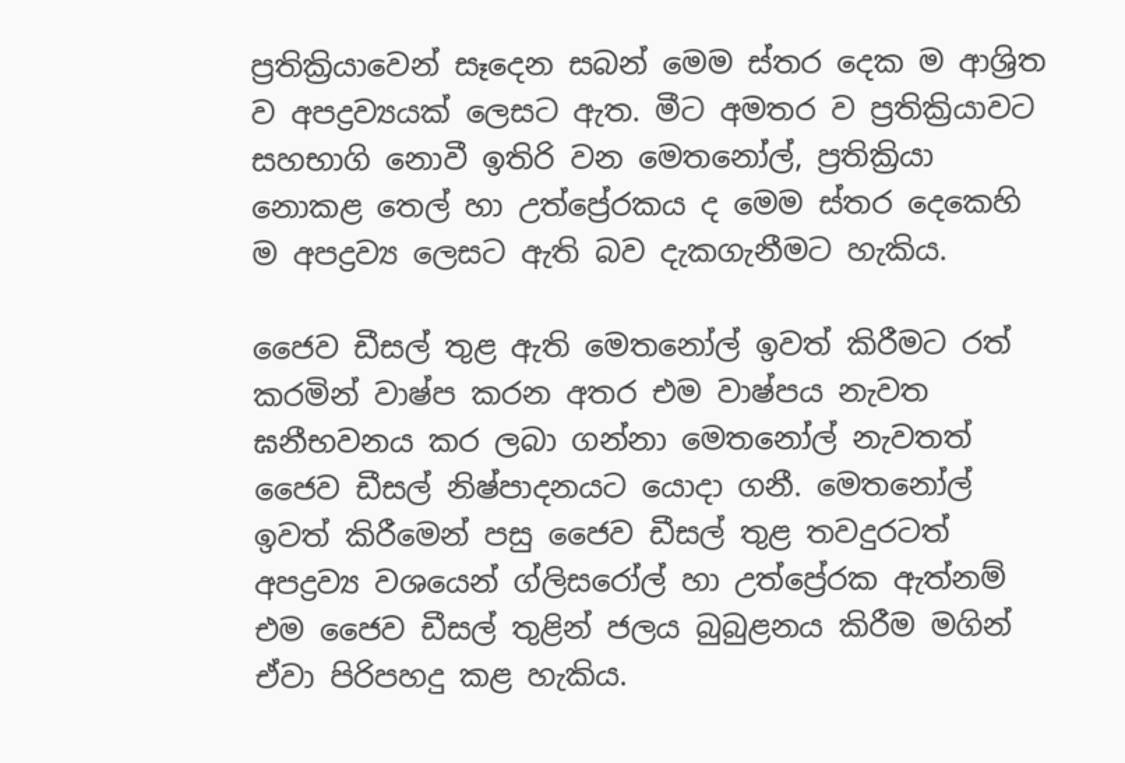ප්‍රතික්‍රියාවෙන් සෑදෙන සබන් මෙම ස්තර දෙක ම ආශ්‍රිත ව අපද්‍රව්‍යයක් ලෙසට ඇත. මීට අමතර ව ප්‍රතික්‍රියාවට සහභාගි නොවී ඉතිරි වන මෙතනෝල්, ප්‍රතික්‍රියා නොකළ තෙල් හා උත්ප්‍රේරකය ද මෙම ස්තර දෙකෙහි ම අපද්‍රව්‍ය ලෙසට ඇති බව දැකගැනීමට හැකිය.

ජෛව ඩීසල් තුළ ඇති මෙතනෝල් ඉවත් කිරීමට රත් කරමින් වාෂ්ප කරන අතර එම වාෂ්පය නැවත ඝනීභවනය කර ලබා ගන්නා මෙතනෝල් නැවතත් ජෛව ඩීසල් නිෂ්පාදනයට යොදා ගනී. මෙතනෝල් ඉවත් කිරීමෙන් පසු ජෛව ඩීසල් තුළ තවදුරටත් අපද්‍රව්‍ය වශයෙන් ග්ලිසරෝල් හා උත්ප්‍රේරක ඇත්නම් එම ජෛව ඩීසල් තුළින් ජලය බුබුළනය කිරීම මගින් ඒවා පිරිපහදු කළ හැකිය.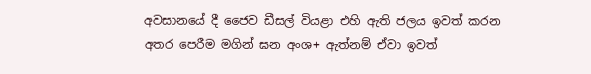අවසානයේ දී ජෛව ඩීසල් වියළා එහි ඇති ජලය ඉවත් කරන අතර පෙරීම මගින් ඝන අංශ+ ඇත්නම් ඒවා ඉවත්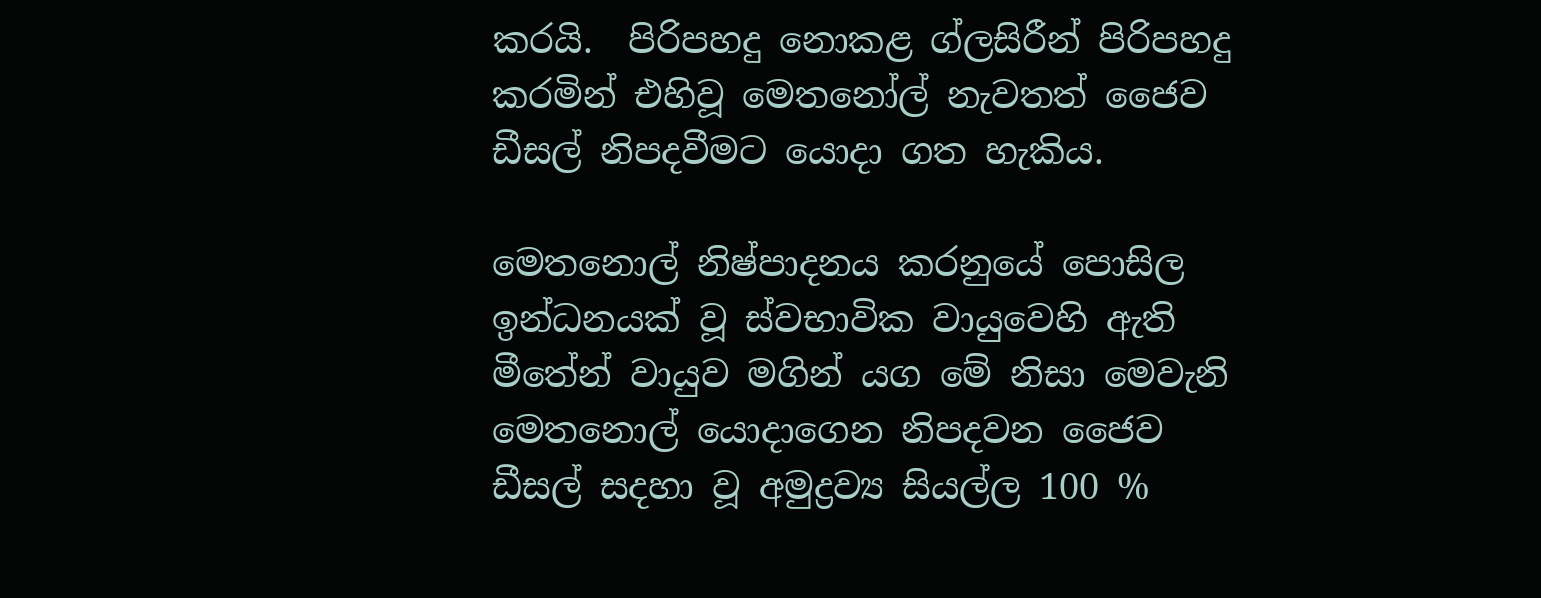කරයි.  පිරිපහදු නොකළ ග්ලසිරීන් පිරිපහදු කරමින් එහිවූ මෙතනෝල් නැවතත් ජෛව ඩීසල් නිපදවීමට යොදා ගත හැකිය.

මෙතනොල් නිෂ්පාදනය කරනුයේ පොසිල ඉන්ධනයක් වූ ස්වභාවික වායුවෙහි ඇති මීතේන් වායුව මගින් යග මේ නිසා මෙවැනි මෙතනොල් යොදාගෙන නිපදවන ජෛව ඩීසල් සදහා වූ අමුද්‍රව්‍ය සියල්ල 100 %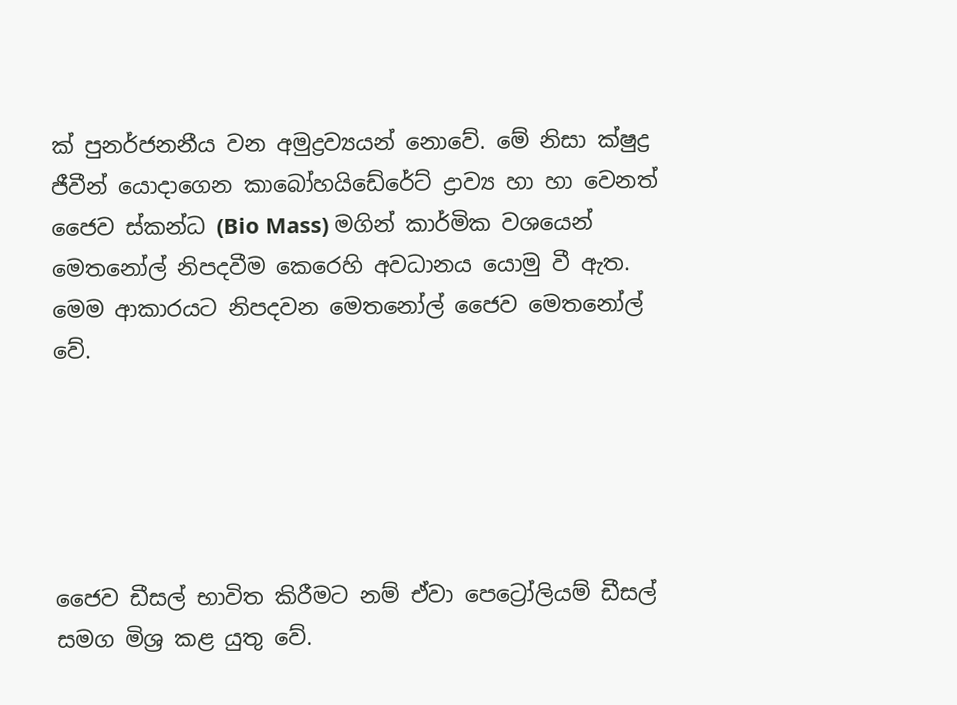ක් පුනර්ජනනීය වන අමුද්‍රව්‍යයන් නොවේ. මේ නිසා ක්ෂුද්‍ර ජීවීන් යොදාගෙන කාබෝහයිඩේරේට් ද්‍රාව්‍ය හා හා වෙනත් ජෛව ස්කන්ධ (Bio Mass) මගින් කාර්මික වශයෙන් මෙතනෝල් නිපදවීම කෙරෙහි අවධානය යොමු වී ඇත. මෙම ආකාරයට නිපදවන මෙතනෝල් ජෛව මෙතනෝල් වේ.





ජෛව ඩීසල් භාවිත කිරීමට නම් ඒවා පෙට්‍රෝලියම් ඩීසල් සමග මිශ්‍ර කළ යුතු වේ.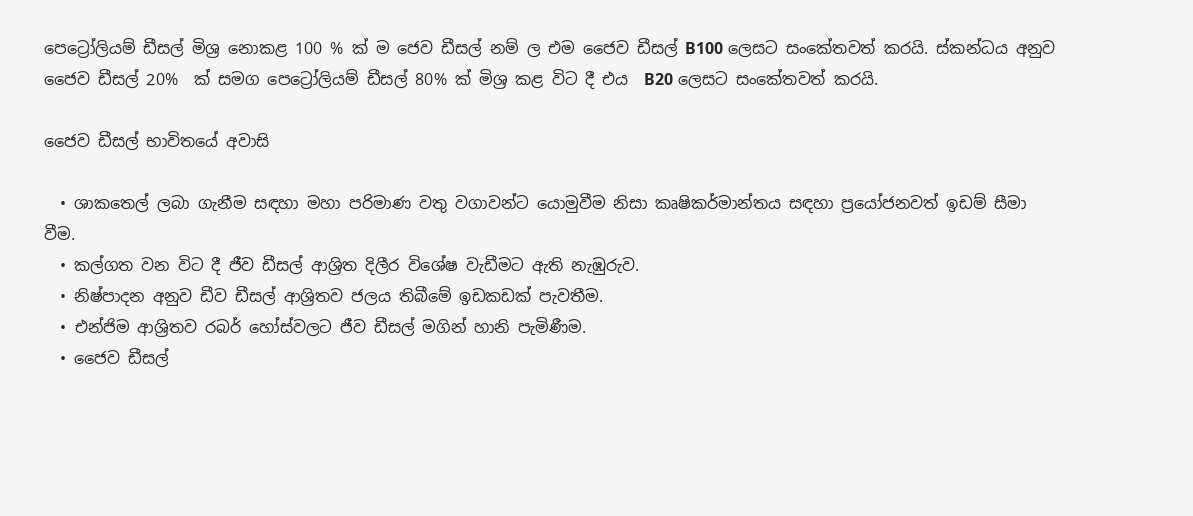පෙට්‍රෝලියම් ඩීසල් මිශ්‍ර නොකළ 100 % ක් ම ජෙව ඩීසල් නම් ල එම ජෛව ඩීසල් B100 ලෙසට සංකේතවත් කරයි. ස්කන්ධය අනුව ජෛව ඩීසල් 20%  ක් සමග පෙට්‍රෝලියම් ඩීසල් 80% ක් මිශ්‍ර කළ විට දී එය  B20 ලෙසට සංකේතවත් කරයි.

ජෛව ඩීසල් භාවිතයේ අවාසි

  • ශාකතෙල් ලබා ගැනීම සඳහා මහා පරිමාණ වතු වගාවන්ට යොමුවීම නිසා කෘෂිකර්මාන්තය සඳහා ප්‍රයෝජනවත් ඉඩම් සීමා වීම.
  • කල්ගත වන විට දී ජීව ඩීසල් ආශ්‍රිත දිලීර විශේෂ වැඩීමට ඇති නැඹුරුව.
  • නිෂ්පාදන අනුව ඩීව ඩීසල් ආශ්‍රිතව ජලය තිබීමේ ඉඩකඩක් පැවතීම.
  • එන්ජිම ආශ්‍රිතව රබර් හෝස්වලට ජීව ඩීසල් මගින් හානි පැමිණීම.
  • ජෛව ඩීසල්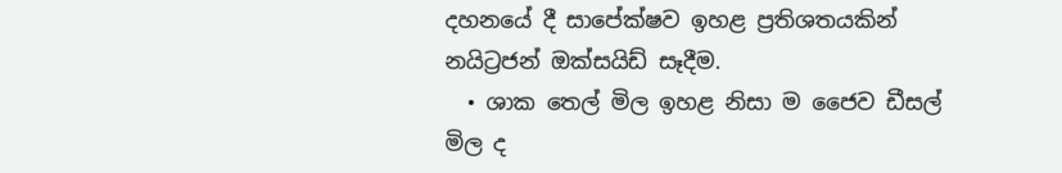දහනයේ දී සාපේක්ෂව ඉහළ ප්‍රතිශතයකින් නයිට්‍රජන් ඔක්සයිඩ් සෑදීම.
  • ශාක තෙල් මිල ඉහළ නිසා ම ජෛව ඩීසල් මිල ද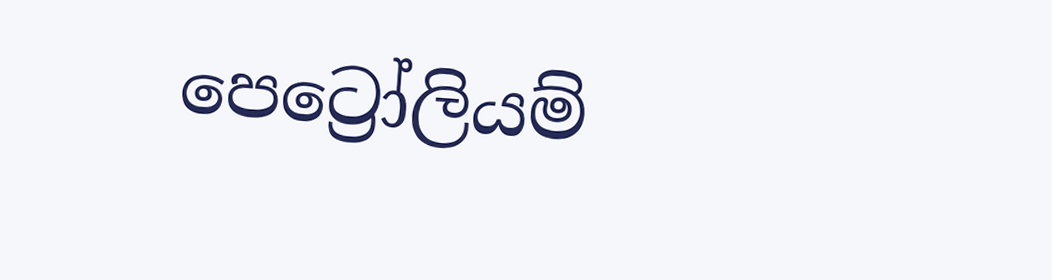පෙට්‍රෝලියම්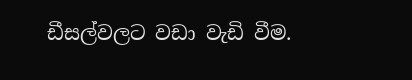ඩීසල්වලට වඩා වැඩි වීම.